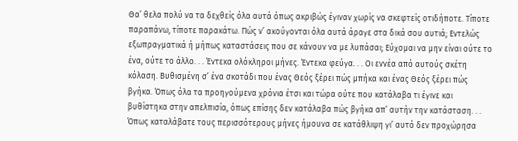Θα’ θελα πολύ να τα δεχθείς όλα αυτά όπως ακριβώς έγιναν χωρίς να σκεφτείς οτιδήποτε. Τίποτε παραπάνω, τίποτε παρακάτω. Πώς ν’ ακούγονται όλα αυτά άραγε στα δικά σου αυτιά; Εντελώς εξωπραγματικά ή μήπως καταστάσεις που σε κάνουν να με λυπάσαι; Εύχομαι να μην είναι ούτε το ένα, ούτε το άλλο. . . Έντεκα ολόκληροι μήνες. Έντεκα φεύγα. . . Οι εννέα από αυτούς σκέτη κόλαση. Βυθισμένη σ’ ένα σκοτάδι που ένας Θεός ξέρει πώς μπήκα και ένας Θεός ξέρει πώς βγήκα. Όπως όλα τα προηγούμενα χρόνια έτσι και τώρα ούτε που κατάλαβα τι έγινε και βυθίστηκα στην απελπισία, όπως επίσης δεν κατάλαβα πώς βγήκα απ’ αυτήν την κατάσταση. . . Όπως καταλάβατε τους περισσότερους μήνες ήμουνα σε κατάθλιψη γι’ αυτό δεν προχώρησα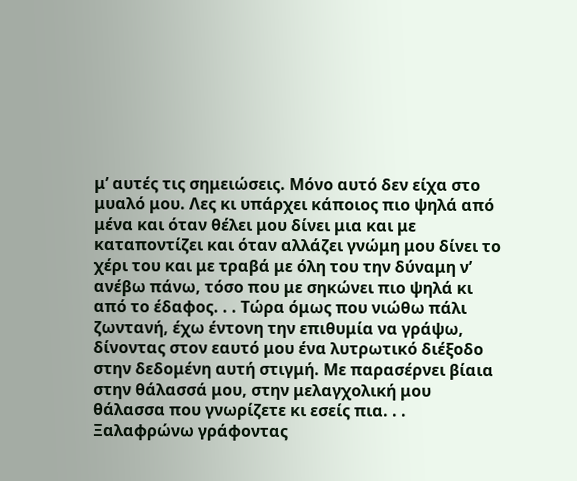μ’ αυτές τις σημειώσεις. Μόνο αυτό δεν είχα στο μυαλό μου. Λες κι υπάρχει κάποιος πιο ψηλά από μένα και όταν θέλει μου δίνει μια και με καταποντίζει και όταν αλλάζει γνώμη μου δίνει το χέρι του και με τραβά με όλη του την δύναμη ν’ ανέβω πάνω, τόσο που με σηκώνει πιο ψηλά κι από το έδαφος. . . Τώρα όμως που νιώθω πάλι ζωντανή, έχω έντονη την επιθυμία να γράψω, δίνοντας στον εαυτό μου ένα λυτρωτικό διέξοδο στην δεδομένη αυτή στιγμή. Με παρασέρνει βίαια στην θάλασσά μου, στην μελαγχολική μου θάλασσα που γνωρίζετε κι εσείς πια. . . Ξαλαφρώνω γράφοντας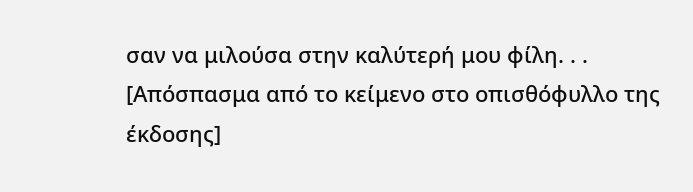σαν να μιλούσα στην καλύτερή μου φίλη. . .
[Απόσπασμα από το κείμενο στο οπισθόφυλλο της έκδοσης]